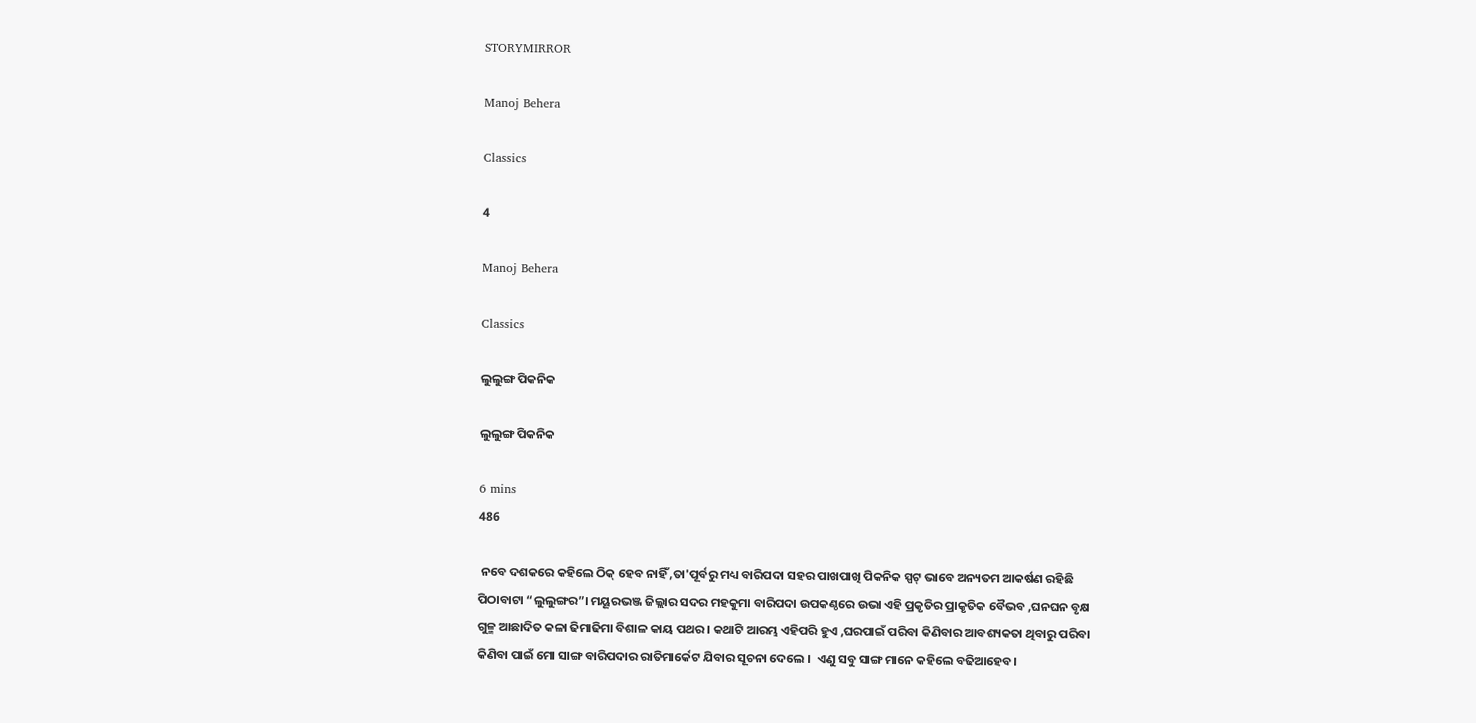STORYMIRROR

Manoj Behera

Classics

4

Manoj Behera

Classics

ଲୁଲୁଙ୍ଗ ପିକନିକ

ଲୁଲୁଙ୍ଗ ପିକନିକ

6 mins
486

 ନବେ ଦଶକରେ କହିଲେ ଠିକ୍ ହେବ ନାହିଁ ,ତା'ପୂର୍ବରୁ ମଧ୍ୟ ବାରିପଦା ସହର ପାଖପାଖି ପିକନିକ ସ୍ପଟ୍ ଭାବେ ଅନ୍ୟତମ ଆକର୍ଷଣ ରହିଛି ପିଠାବାଟା “ଲୁଲୁଙ୍ଗର”। ମୟୂରଭଞ୍ଜ ଜିଲ୍ଲାର ସଦର ମହକୁମା ବାରିପଦା ଉପକଣ୍ଠରେ ଉଭା ଏହି ପ୍ରକୃତିର ପ୍ରାକୃତିକ ବୈଭବ ,ଘନଘନ ବୃକ୍ଷ ଗୁଳ୍ମ ଆଛାଦିତ କଳା ଢିମାଢିମା ବିଶାଳ କାୟ ପଥର । କଥାଟି ଆରମ୍ଭ ଏହିପରି ହୁଏ ,ଘରପାଇଁ ପରିବା କିଣିବାର ଆବଶ୍ୟକତା ଥିବାରୁ ପରିବା କିଣିବା ପାଇଁ ମୋ ସାଙ୍ଗ ବାରିପଦାର ରାତିମାର୍କେଟ ଯିବାର ସୂଚନା ଦେଲେ ।  ଏଣୁ ସବୁ ସାଙ୍ଗ ମାନେ କହିଲେ ବଢିଆହେବ।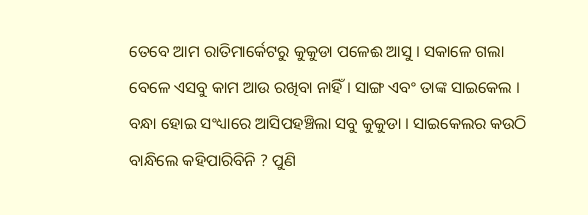ତେବେ ଆମ ରାତିମାର୍କେଟରୁ କୁକୁଡା ପଳେଈ ଆସୁ । ସକାଳେ ଗଲା ବେଳେ ଏସବୁ କାମ ଆଉ ରଖିବା ନାହିଁ । ସାଙ୍ଗ ଏବଂ ତାଙ୍କ ସାଇକେଲ । ବନ୍ଧା ହୋଇ ସଂଧ୍ୟାରେ ଆସିପହଞ୍ଚିଲା ସବୁ କୁକୁଡା । ସାଇକେଲର କଉଠି ବାନ୍ଧିଲେ କହିପାରିବିନି ? ପୁଣି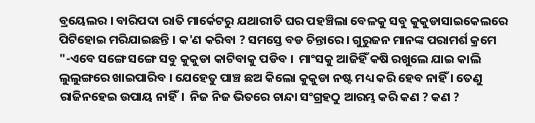ବ୍ରୟେଲର । ବାରିପଦା ରାତି ମାର୍କେଟରୁ ଯଥାରୀତି ଘର ପହଞ୍ଚିଲା ବେଳକୁ ସବୁ କୁକୁଡାସାଇକେଲରେ ପିଟିହୋଇ ମରିଯାଇଛନ୍ତି । କ'ଣ କରିବା ? ସମସ୍ତେ ବଡ ଚିନ୍ତାରେ । ଗୁରୁଜନ ମାନଙ୍କ ପରାମର୍ଶ କ୍ରମେ "-ଏବେ ସଙ୍ଗେ ସଙ୍ଗେ ସବୁ କୁକୁଡା କାଟିବାକୁ ପଡିବ ।  ମାଂସକୁ ଆଜିହିଁ କଷି ରଖୁଲେ ଯାଇ କାଲି ଲୁଲୁଙ୍ଗରେ ଖାଇପାରିବ । ଯେହେତୁ ପାଞ୍ଚ ଛଅ କିଲୋ କୁକୁଡା ନଷ୍ଟ ମଧ୍ୟ କରି ହେବ ନାହିଁ । ତେଣୁ ରାଜିନହେଇ ଉପାୟ ନାହିଁ।  ନିଜ ନିଜ ଭିତରେ ଚାନ୍ଦା ସଂଗ୍ରହଠୁ ଆରମ୍ଭ କରି କଣ ? କଣ ?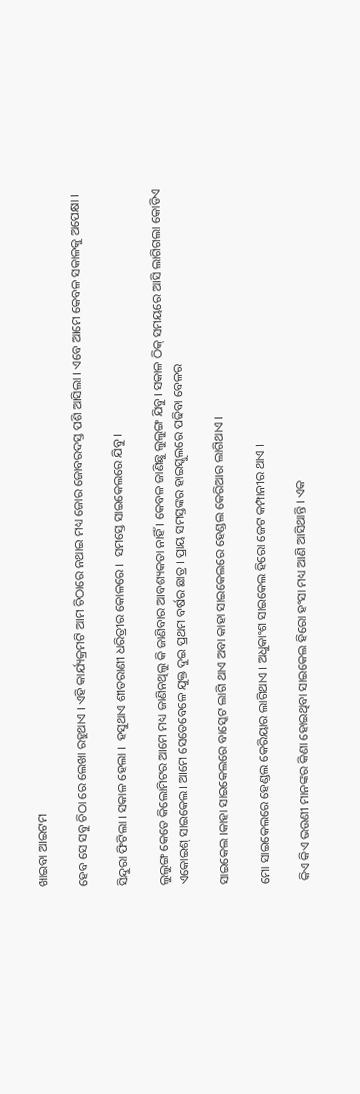ଖାଇବା ଆଇଟମ

ହେବ ସେ ସବୁ ଚିଠା ରେ ଲେଖା ରହୁଥାଏ । ଏହି କାର୍ଯ୍ୟକ୍ରମଟି ଆମ ଚିଠାରେ ନଥାଇ ମଧ୍ୟ ଜୋର ଜୋବରଦସ୍ତ ପଶି ଆସିଲା । ଏବେ ଆମେ କେବଳ ସକାଳକୁ ଅପେକ୍ଷା ।

ସିନ୍ଦୁରା ଫିଟିଲା । ସକାଳ ହେଲା ।  ହସୁଥାଏ ଶୀତରାଣୀ ଧରିତ୍ରୀର କୋଳରେ ।  ସମସ୍ତେ ସାଇକେଲରେ ଯିବୁ ।

ଲୁଲୁଙ୍ଗ କେତେ କିଲୋମିଟର ଆମେ ମଧ୍ୟ ଜାଣିନଥିଲୁ କି ଜାଣିବାର ଆବଶ୍ୟକତା ନାହିଁ । କେବଳ ଜାଣିଛୁ ଲୁଲୁଙ୍ଗ ଯିବୁ। ସକାଳ ଠିକ୍ ସମୟରେ ଆସି ଲାଗିଗଲା କୋଡିଏ ଏକୋଇଶ୍ ସାଇକେଲ। ଆମେ ସେତେବେଳେ ଯୁକ୍ତ ଦୁଇ ପ୍ରଥମ ବର୍ଷର ଛାତ୍ର । ପ୍ରାୟ ସମସ୍ତଙ୍କର ହାଇସ୍କୁଲରେ ପଢିବା ବେଳର

ସାଇକେଲ ।କାହା ସାଇକେଲରେ ବାସ୍କେଟ ଲାଗି ଥାଏ ଅବା କାହା ସାଇକେଲରେ ହେଣ୍ଡଲ କେରିଆର ଲାଗିଥାଏ ।

ମୋ ସାଇକେଲରେ ହେଣ୍ଡଲ କେରିୟାର ଲାଗିଥାଏ । ଅଧୁକାଂଶ ସାଇକେଲ ହିରୋ ଜେଟ କମ୍ପାନୀର ଥାଏ ।

 କିଏ କିଏ ଭଉଣୀ ମାନଙ୍କର କିଣା ହୋଇଥିବା ସାଇକେଲ ହିରୋ ହଂସା ମଧ୍ୟ ଆଣି ଆସିଥାନ୍ତି । ଏକ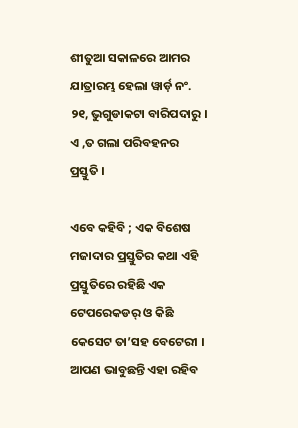ଶୀତୁଆ ସକାଳରେ ଆମର ଯାତ୍ରାରମ୍ଭ ହେଲା ୱାର୍ଡ଼ ନଂ. ୨୧, ଭୁଗୁଡାକଟା ବାରିପଦାରୁ । ଏ ,ତ ଗଲା ପରିବହନର ପ୍ରସ୍ତୁତି ।

ଏବେ କହିବି ; ଏକ ବିଶେଷ ମଜାଦାର ପ୍ରସ୍ତୁତିର କଥା ଏହି ପ୍ରସ୍ତୁତିରେ ରହିଛି ଏକ ଟେପରେକଡର୍ ଓ କିଛି କେସେଟ ତା’ସହ ବେଟେରୀ । ଆପଣ ଭାବୁଛନ୍ତି ଏହା ରହିବ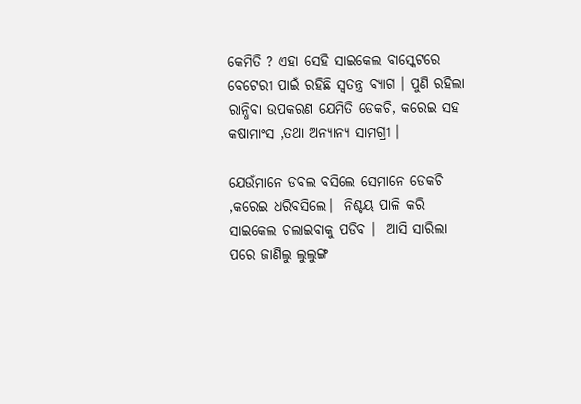କେମିତି ? ଏହା ସେହି ସାଇକେଲ ବାସ୍କେଟରେ ବେଟେରୀ ପାଇଁ ରହିଛି ସ୍ୱତନ୍ତ୍ର ବ୍ୟାଗ । ପୁଣି ରହିଲା ରାନ୍ଧିବା ଉପକରଣ ଯେମିତି ଡେକଚି, କରେଇ ସହ  କଷାମାଂସ ,ତଥା ଅନ୍ୟାନ୍ୟ ସାମଗ୍ରୀ ।

ଯେଉଁମାନେ ଡବଲ ବସିଲେ ସେମାନେ ଡେକଚି ,କରେଇ ଧରିବସିଲେ।  ନିଶ୍ଚୟ ପାଳି କରି ସାଇକେଲ ଚଲାଇବାକୁ ପଡିବ ।  ଆସି ସାରିଲା ପରେ ଜାଣିଲୁ ଲୁଲୁଙ୍ଗ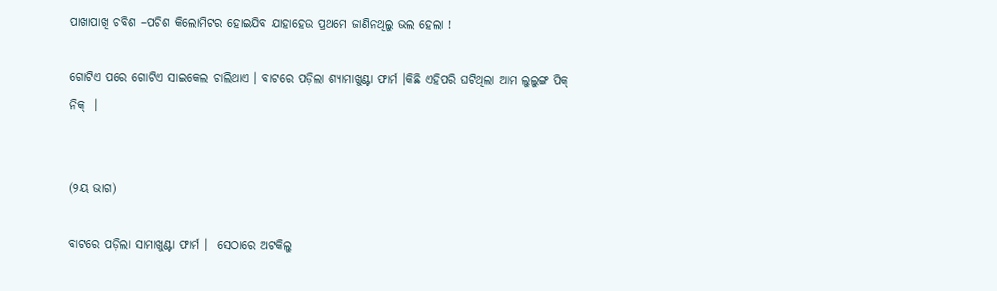ପାଖାପାଖି ଚବିଶ –ପଚିଶ କିଲୋମିଟର ହୋଇଯିବ ଯାହାହେଉ ପ୍ରଥମେ ଜାଣିନଥିଲୁ ଭଲ ହେଲା !

ଗୋଟିଏ ପରେ ଗୋଟିଏ ସାଇକେଲ ଚାଲିଥାଏ । ବାଟରେ ପଡ଼ିଲା ଶ୍ୟାମାଖୁଣ୍ଟା ଫାର୍ମ ।କିଛି ଏହିପରି ଘଟିଥିଲା ଆମ ଲୁଲୁଙ୍ଗ ପିକ୍ ନିକ୍  ।


(୨ୟ ଭାଗ)

ବାଟରେ ପଡ଼ିଲା ସାମାଖୁଣ୍ଟା ଫାର୍ମ ।  ସେଠାରେ ଅଟକିଲୁ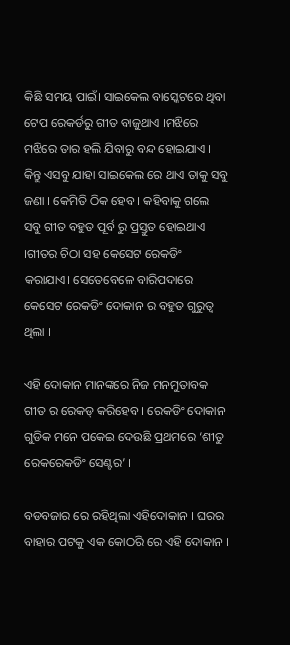କିଛି ସମୟ ପାଇଁ। ସାଇକେଲ ବାସ୍କେଟରେ ଥିବା ଟେପ ରେକର୍ଡରୁ ଗୀତ ବାଜୁଥାଏ ।ମଝିରେ ମଝିରେ ତାର ହଲି ଯିବାରୁ ବନ୍ଦ ହୋଇଯାଏ । କିନ୍ତୁ ଏସବୁ ଯାହା ସାଇକେଲ ରେ ଥାଏ ତାକୁ ସବୁ ଜଣା । କେମିତି ଠିକ ହେବ । କହିବାକୁ ଗଲେ ସବୁ ଗୀତ ବହୁତ ପୂର୍ବ ରୁ ପ୍ରସ୍ତୁତ ହୋଇଥାଏ ।ଗୀତର ଚିଠା ସହ କେସେଟ ରେକଡିଂ କରାଯାଏ। ସେତେବେଳେ ବାରିପଦାରେ କେସେଟ ରେକଡିଂ ଦୋକାନ ର ବହୁତ ଗୁରୁତ୍ଵ ଥିଲା ।

ଏହି ଦୋକାନ ମାନଙ୍କରେ ନିଜ ମନମୁତାବକ ଗୀତ ର ରେକଡ୍ କରିହେବ । ରେକଡିଂ ଦୋକାନ ଗୁଡିକ ମନେ ପକେଇ ଦେଉଛି ପ୍ରଥମରେ ‘ଶୀତୁ ରେକରେକଡିଂ ସେଣ୍ଟର’ ।

ବଡବଜାର ରେ ରହିଥିଲା ଏହିଦୋକାନ । ଘରର ବାହାର ପଟକୁ ଏକ କୋଠରି ରେ ଏହି ଦୋକାନ ।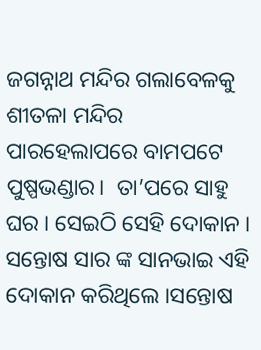ଜଗନ୍ନାଥ ମନ୍ଦିର ଗଲାବେଳକୁ ଶୀତଳା ମନ୍ଦିର ପାରହେଲାପରେ ବାମପଟେ ପୁଷ୍ପଭଣ୍ଡାର।  ତା’ପରେ ସାହୁ ଘର । ସେଇଠି ସେହି ଦୋକାନ । ସନ୍ତୋଷ ସାର ଙ୍କ ସାନଭାଇ ଏହି ଦୋକାନ କରିଥିଲେ ।ସନ୍ତୋଷ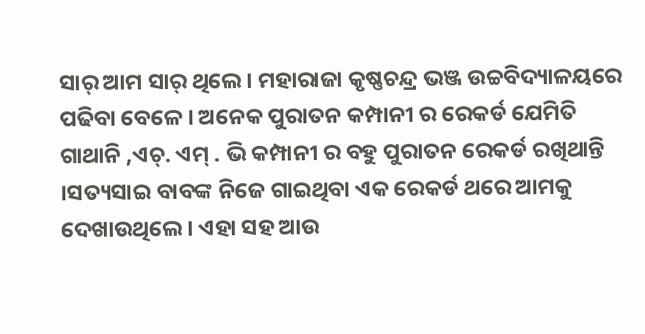ସାର୍ ଆମ ସାର୍ ଥିଲେ । ମହାରାଜା କୃଷ୍ଣଚନ୍ଦ୍ର ଭଞ୍ଜ ଉଚ୍ଚବିଦ୍ୟାଳୟରେ ପଢିବା ବେଳେ । ଅନେକ ପୁରାତନ କମ୍ପାନୀ ର ରେକର୍ଡ ଯେମିତି ଗାଥାନି ,ଏଚ୍. ଏମ୍ . ଭି କମ୍ପାନୀ ର ବହୁ ପୁରାତନ ରେକର୍ଡ ରଖିଥାନ୍ତି ।ସତ୍ୟସାଇ ବାବଙ୍କ ନିଜେ ଗାଇଥିବା ଏକ ରେକର୍ଡ ଥରେ ଆମକୁ ଦେଖାଉଥିଲେ । ଏହା ସହ ଆଉ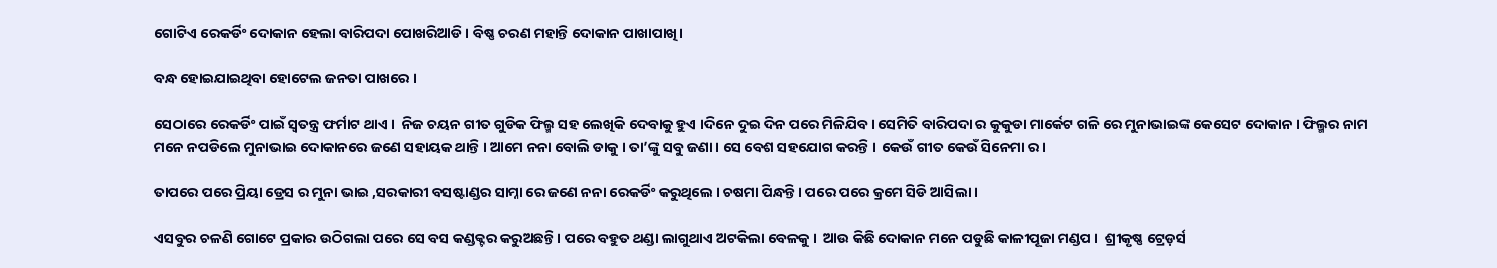ଗୋଟିଏ ରେକର୍ଡିଂ ଦୋକାନ ହେଲା ବାରିପଦା ପୋଖରିଆଡି । ବିଷ୍ଣ ଚରଣ ମହାନ୍ତି ଦୋକାନ ପାଖାପାଖି।

ବନ୍ଧ ହୋଇଯାଇଥିବା ହୋଟେଲ ଜନତା ପାଖରେ ।

ସେଠାରେ ରେକର୍ଡିଂ ପାଇଁ ସ୍ଵତନ୍ତ୍ର ଫର୍ମାଟ ଥାଏ ।  ନିଜ ଚୟନ ଗୀତ ଗୁଡିକ ଫିଲ୍ମ ସହ ଲେଖିକି ଦେବାକୁ ହୁଏ ।ଦିନେ ଦୁଇ ଦିନ ପରେ ମିଳିଯିବ। ସେମିତି ବାରିପଦା ର କୁକୁଡା ମାର୍କେଟ ଗଳି ରେ ମୁନାଭାଇଙ୍କ କେସେଟ ଦୋକାନ । ଫିଲ୍ମର ନାମ ମନେ ନପଡିଲେ ମୁନାଭାଇ ଦୋକାନରେ ଜଣେ ସହାୟକ ଥାନ୍ତି । ଆମେ ନନା ବୋଲି ଡାକୁ । ତା’ଙ୍କୁ ସବୁ ଜଣା। ସେ ବେଶ ସହଯୋଗ କରନ୍ତି ।  କେଉଁ ଗୀତ କେଉଁ ସିନେମା ର ।

ତାପରେ ପରେ ପ୍ରିୟା ଡ୍ରେସ ର ମୁନା ଭାଇ ,ସରକାରୀ ବସଷ୍ଟାଣ୍ଡର ସାମ୍ନା ରେ ଜଣେ ନନା ରେକର୍ଡିଂ କରୁଥିଲେ । ଚଷମା ପିନ୍ଧନ୍ତି । ପରେ ପରେ କ୍ରମେ ସିଡି ଆସିଲା ।

ଏସବୁର ଚଳଣି ଗୋଟେ ପ୍ରକାର ଉଠିଗଲା ପରେ ସେ ବସ କଣ୍ଡକ୍ଟର କରୁଅଛନ୍ତି । ପରେ ବହୁତ ଥଣ୍ଡା ଲାଗୁଥାଏ ଅଟକିଲା ବେଳକୁ ।  ଆଉ କିଛି ଦୋକାନ ମନେ ପଡୁଛି କାଳୀପୂଜା ମଣ୍ଡପ ।  ଶ୍ରୀକୃଷ୍ଣ ଟ୍ରେଡ଼ର୍ସ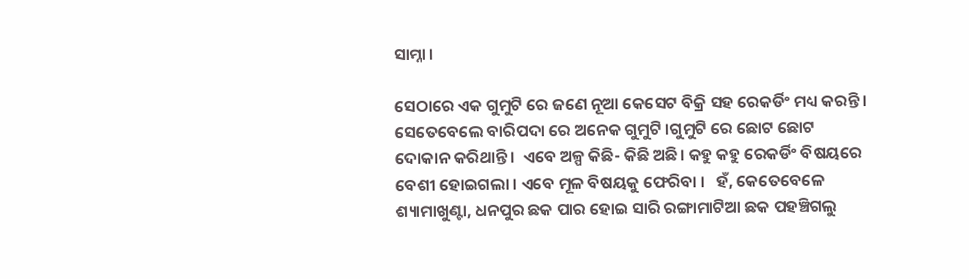ସାମ୍ନା ।

ସେଠାରେ ଏକ ଗୁମୁଟି ରେ ଜଣେ ନୂଆ କେସେଟ ବିକ୍ରି ସହ ରେକର୍ଡିଂ ମଧ୍ୟ କରନ୍ତି ।  ସେତେବେଲେ ବାରିପଦା ରେ ଅନେକ ଗୁମୁଟି ।ଗୁମୁଟି ରେ ଛୋଟ ଛୋଟ ଦୋକାନ କରିଥାନ୍ତି ।  ଏବେ ଅଳ୍ପ କିଛି- କିଛି ଅଛି। କହୁ କହୁ ରେକର୍ଡିଂ ବିଷୟରେ ବେଶୀ ହୋଇଗଲା । ଏବେ ମୂଳ ବିଷୟକୁ ଫେରିବା ।   ହଁ, କେତେବେଳେ ଶ୍ୟାମାଖୁଣ୍ଟା, ଧନପୁର ଛକ ପାର ହୋଇ ସାରି ରଙ୍ଗାମାଟିଆ ଛକ ପହଞ୍ଚିଗଲୁ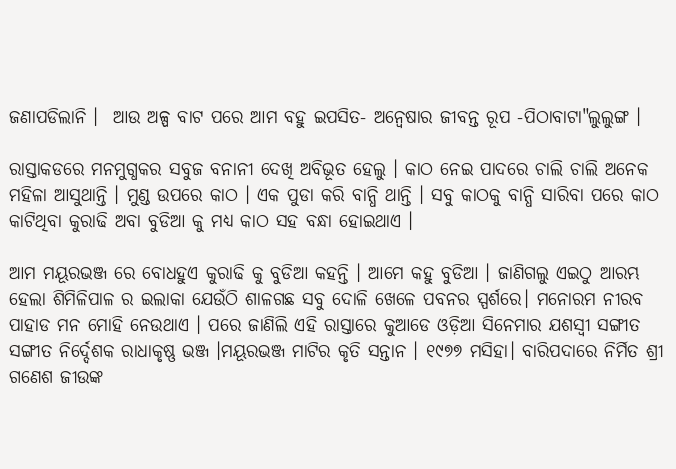ଜଣାପଡିଲାନି ।  ଆଉ ଅଳ୍ପ ବାଟ ପରେ ଆମ ବହୁ ଇପସିତ- ଅନ୍ଵେଷାର ଜୀବନ୍ତ ରୂପ -ପିଠାବାଟା"ଲୁଲୁଙ୍ଗ ।

ରାସ୍ତାକଡରେ ମନମୁଗ୍ଧକର ସବୁଜ ବନାନୀ ଦେଖି ଅବିଭୂତ ହେଲୁ । କାଠ ନେଇ ପାଦରେ ଚାଲି ଚାଲି ଅନେକ ମହିଳା ଆସୁଥାନ୍ତି । ମୁଣ୍ଡ ଉପରେ କାଠ । ଏକ ପୁଡା କରି ବାନ୍ଧି ଥାନ୍ତି । ସବୁ କାଠକୁ ବାନ୍ଧି ସାରିବା ପରେ କାଠ କାଟିଥିବା କୁରାଢି ଅବା ବୁଡିଆ କୁ ମଧ୍ୟ କାଠ ସହ ବନ୍ଧା ହୋଇଥାଏ ।

ଆମ ମୟୂରଭଞ୍ଜ ରେ ବୋଧହୁଏ କୁରାଢି କୁ ବୁଡିଆ କହନ୍ତି । ଆମେ କହୁ ବୁଡିଆ । ଜାଣିଗଲୁ ଏଇଠୁ ଆରମ୍ଭ ହେଲା ଶିମିଳିପାଳ ର ଇଲାକା ଯେଉଁଠି ଶାଳଗଛ ସବୁ ଦୋଳି ଖେଳେ ପବନର ସ୍ପର୍ଶରେ। ମନୋରମ ନୀରବ ପାହାଡ ମନ ମୋହି ନେଉଥାଏ । ପରେ ଜାଣିଲି ଏହି ରାସ୍ତାରେ କୁଆଡେ ଓଡ଼ିଆ ସିନେମାର ଯଶସ୍ଵୀ ସଙ୍ଗୀତ ସଙ୍ଗୀତ ନିର୍ଦ୍ଦେଶକ ରାଧାକୃଷ୍ଣ ଭଞ୍ଜ ।ମୟୂରଭଞ୍ଜ ମାଟିର କୃତି ସନ୍ତାନ । ୧୯୭୭ ମସିହା। ବାରିପଦାରେ ନିର୍ମିତ ଶ୍ରୀ ଗଣେଶ ଜୀଉଙ୍କ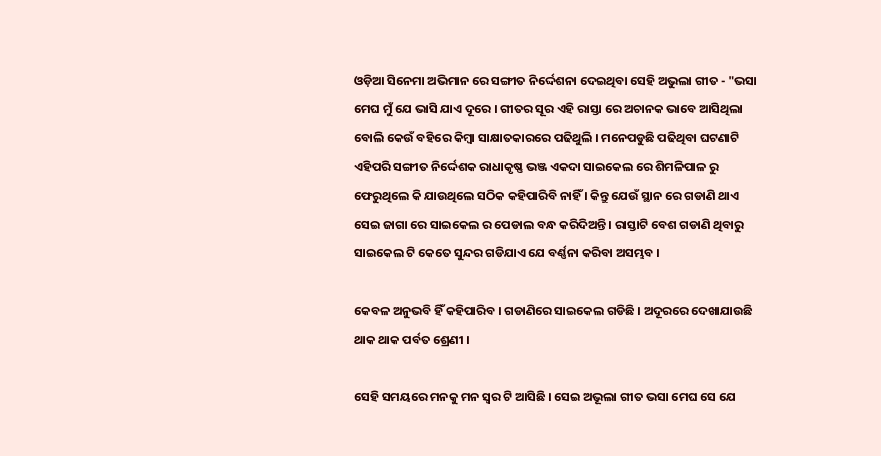ଓଡ଼ିଆ ସିନେମା ଅଭିମାନ ରେ ସଙ୍ଗୀତ ନିର୍ଦ୍ଦେଶନା ଦେଇଥିବା ସେହି ଅଭୁଲା ଗୀତ - "ଭସା ମେଘ ମୁଁ ଯେ ଭାସି ଯାଏ ଦୂରେ । ଗୀତର ସୂର ଏହି ରାସ୍ତା ରେ ଅଚାନକ ଭାବେ ଆସିଥିଲା ବୋଲି କେଉଁ ବହିରେ କିମ୍ବା ସାକ୍ଷାତକାରରେ ପଢିଥୁଲି । ମନେପଡୁଛି ପଢିଥିବା ଘଟଣାଟି ଏହିପରି ସଙ୍ଗୀତ ନିର୍ଦ୍ଦେଶକ ରାଧାକୃଷ୍ଣ ଭଞ୍ଜ ଏକଦା ସାଇକେଲ ରେ ଶିମଳିପାଳ ରୁ ଫେରୁଥିଲେ କି ଯାଉଥିଲେ ସଠିକ କହିପାରିବି ନାହିଁ । କିନ୍ତୁ ଯେଉଁ ସ୍ଥାନ ରେ ଗଡାଣି ଥାଏ ସେଇ ଜାଗା ରେ ସାଇକେଲ ର ପେଡାଲ ବନ୍ଧ କରିଦିଅନ୍ତି । ରାସ୍ତାଟି ବେଶ ଗଡାଣି ଥିବାରୁ ସାଇକେଲ ଟି କେତେ ସୁନ୍ଦର ଗଡିଯାଏ ଯେ ବର୍ଣ୍ଣନା କରିବା ଅସମ୍ଭବ ।

କେବଳ ଅନୁଭବି ହିଁ କହିପାରିବ । ଗଡାଣିରେ ସାଇକେଲ ଗଡିଛି । ଅଦୂରରେ ଦେଖାଯାଉଛି ଥାକ ଥାକ ପର୍ବତ ଶ୍ରେଣୀ ।

ସେହି ସମୟରେ ମନକୁ ମନ ସ୍ଵର ଟି ଆସିଛି । ସେଇ ଅଭୂଲା ଗୀତ ଭସା ମେଘ ସେ ଯେ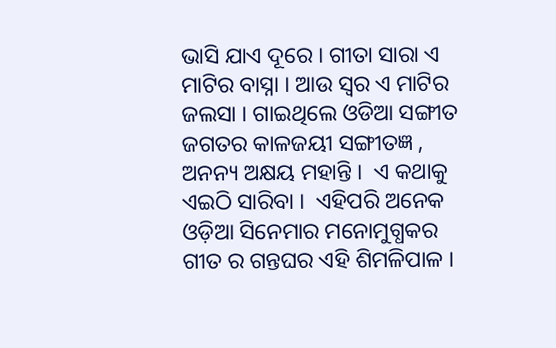ଭାସି ଯାଏ ଦୂରେ । ଗୀତା ସାରା ଏ ମାଟିର ବାସ୍ନା । ଆଉ ସ୍ଵର ଏ ମାଟିର ଜଲସା । ଗାଇଥିଲେ ଓଡିଆ ସଙ୍ଗୀତ ଜଗତର କାଳଜୟୀ ସଙ୍ଗୀତଜ୍ଞ , ଅନନ୍ୟ ଅକ୍ଷୟ ମହାନ୍ତି ।  ଏ କଥାକୁ ଏଇଠି ସାରିବା ।  ଏହିପରି ଅନେକ ଓଡ଼ିଆ ସିନେମାର ମନୋମୁଗ୍ଧକର ଗୀତ ର ଗନ୍ତଘର ଏହି ଶିମଳିପାଳ ।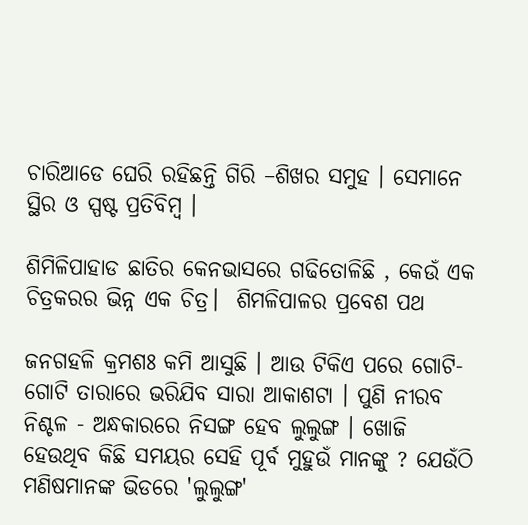ଚାରିଆଡେ ଘେରି ରହିଛନ୍ତି ଗିରି –ଶିଖର ସମୁହ । ସେମାନେ ସ୍ଥିର ଓ ସ୍ପଷ୍ଟ ପ୍ରତିବିମ୍ବ ।

ଶିମିଳିପାହାଡ ଛାତିର କେନଭାସରେ ଗଢିତୋଳିଛି , କେଉଁ ଏକ ଚିତ୍ରକରର ଭିନ୍ନ ଏକ ଚିତ୍ର।  ଶିମଳିପାଳର ପ୍ରବେଶ ପଥ

ଜନଗହଳି କ୍ରମଶଃ କମି ଆସୁଛି । ଆଉ ଟିକିଏ ପରେ ଗୋଟି-ଗୋଟି ତାରାରେ ଭରିଯିବ ସାରା ଆକାଶଟା । ପୁଣି ନୀରବ ନିଶ୍ଚଳ - ଅନ୍ଧକାରରେ ନିସଙ୍ଗ ହେବ ଲୁଲୁଙ୍ଗ । ଖୋଜି ହେଉଥିବ କିଛି ସମୟର ସେହି ପୂର୍ବ ମୁହୁଉଁ ମାନଙ୍କୁ ? ଯେଉଁଠି ମଣିଷମାନଙ୍କ ଭିଡରେ 'ଲୁଲୁଙ୍ଗ'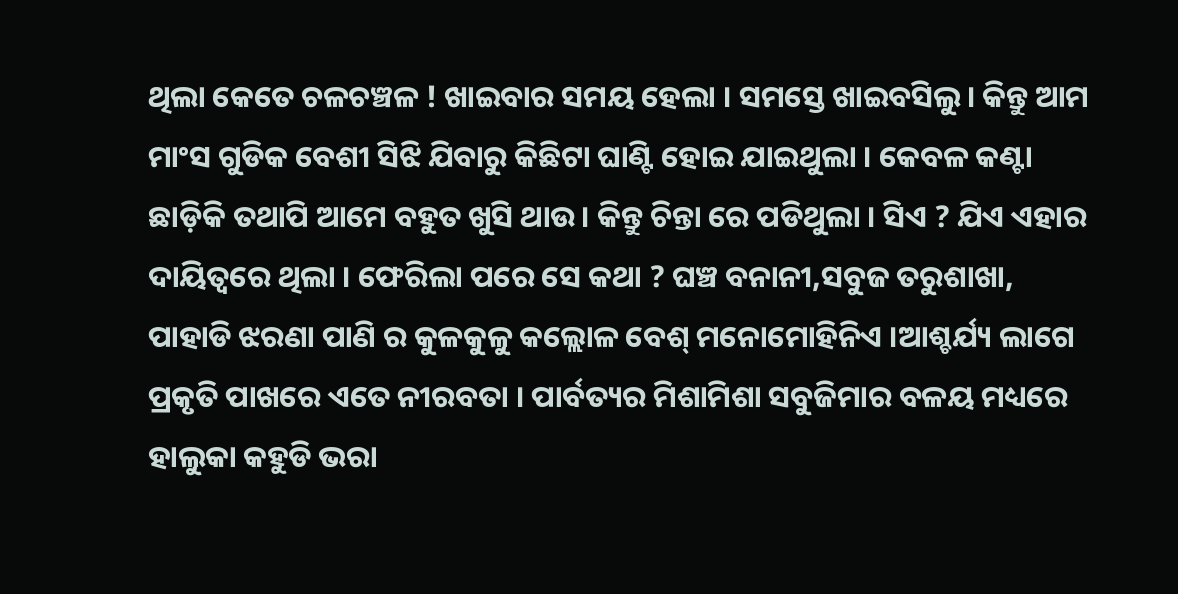ଥିଲା କେତେ ଚଳଚଞ୍ଚଳ ! ଖାଇବାର ସମୟ ହେଲା । ସମସ୍ତେ ଖାଇବସିଲୁ। କିନ୍ତୁ ଆମ ମାଂସ ଗୁଡିକ ବେଶୀ ସିଝି ଯିବାରୁ କିଛିଟା ଘାଣ୍ଟି ହୋଇ ଯାଇଥୁଲା । କେବଳ କଣ୍ଟା ଛାଡ଼ିକି ତଥାପି ଆମେ ବହୁତ ଖୁସି ଥାଉ। କିନ୍ତୁ ଚିନ୍ତା ରେ ପଡିଥୁଲା । ସିଏ ? ଯିଏ ଏହାର ଦାୟିତ୍ୱରେ ଥିଲା । ଫେରିଲା ପରେ ସେ କଥା ? ଘଞ୍ଚ ବନାନୀ,ସବୁଜ ତରୁଶାଖା, ପାହାଡି ଝରଣା ପାଣି ର କୁଳକୁଳୁ କଲ୍ଲୋଳ ବେଶ୍ ମନୋମୋହିନିଏ ।ଆଶ୍ଚର୍ଯ୍ୟ ଲାଗେ ପ୍ରକୃତି ପାଖରେ ଏତେ ନୀରବତା । ପାର୍ବତ୍ୟର ମିଶାମିଶା ସବୁଜିମାର ବଳୟ ମଧ୍ୟରେ ହାଲୁକା କହୁଡି ଭରା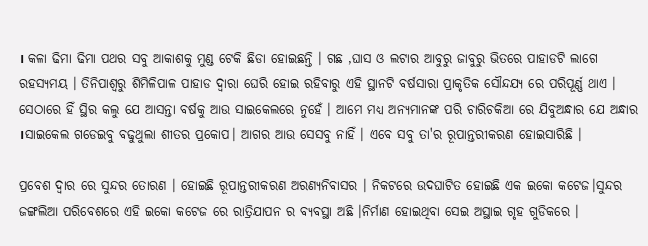। କଳା ଢିମା ଢିମା ପଥର ସବୁ ଆକାଶକୁ ମୁଣ୍ଡ ଟେକି ଛିଡା ହୋଇଛନ୍ତି । ଗଛ ,ଘାସ ଓ ଲଟାର ଆବୁରୁ ଜାବୁରୁ ଭିତରେ ପାହାଡଟି ଲାଗେ ରହସ୍ୟମୟ । ତିନିପାଶ୍ବରୁ ଶିମିଳିପାଳ ପାହାଡ ଦ୍ଵାରା ଘେରି ହୋଇ ରହିବାରୁ ଏହି ସ୍ଥାନଟି ବର୍ଷସାରା ପ୍ରାକୃତିକ ସୌନ୍ଦଯ୍ୟ ରେ ପରିପୂର୍ଣ୍ଣ ଥାଏ । ସେଠାରେ ହିଁ ସ୍ଥିର କଲୁ ଯେ ଆସନ୍ତା ବର୍ଷକୁ ଆଉ ସାଇକେଲରେ ନୁହେଁ । ଆମେ ମଧ୍ୟ ଅନ୍ୟମାନଙ୍କ ପରି ଚାରିଚକିଆ ରେ ଯିବୁଅନ୍ଧାର ଯେ ଅନ୍ଧାର ।ସାଇକେଲ ଗଡେଇବୁ ବଢୁଥୁଲା ଶୀତର ପ୍ରକୋପ। ଆଗର ଆଉ ସେସବୁ ନାହିଁ । ଏବେ ସବୁ ତା'ର ରୂପାନ୍ତରୀକରଣ ହୋଇସାରିଛି ।

ପ୍ରବେଶ ଦ୍ଵାର ରେ ସୁନ୍ଦର ତୋରଣ । ହୋଇଛି ରୂପାନ୍ତରୀକରଣ ଅରଣ୍ୟନିବାସର । ନିକଟରେ ଉଦଘାଟିତ ହୋଇଛି ଏକ ଇକୋ କଟେଜ।ସୁନ୍ଦର ଜଙ୍ଗଲିଆ ପରିବେଶରେ ଏହି ଇକୋ କଟେଜ ରେ ରାତ୍ରିଯାପନ ର ବ୍ୟବସ୍ଥା ଅଛି ।ନିର୍ମାଣ ହୋଇଥିବା ସେଇ ଅସ୍ଥାଇ ଗୃହ ଗୁଡିକରେ ।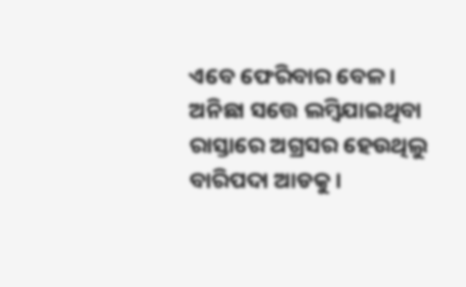ଏବେ ଫେରିବାର ବେଳ । ଅନିଛା ସତ୍ତେ ଲମ୍ବିଯାଇଥିବା ରାସ୍ତାରେ ଅଗ୍ରସର ହେଉଥିଲୁ ବାରିପଦା ଆଡକୁ ।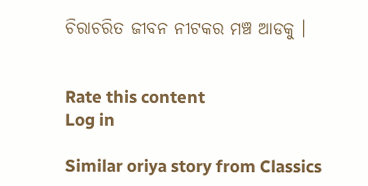ଚିରାଚରିତ ଜୀବନ ନୀଟକର ମଞ୍ଚ ଆଡକୁ ।


Rate this content
Log in

Similar oriya story from Classics